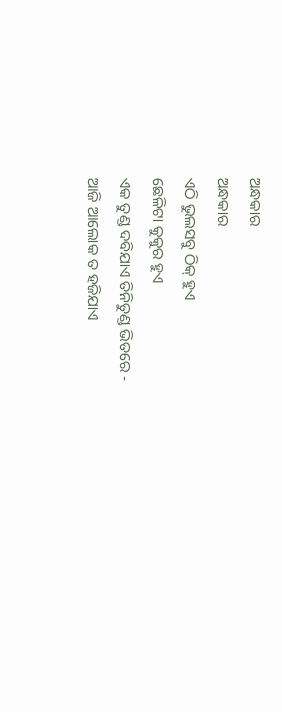ଅନ୍ଧକାର
ଅନ୍ଧକାର
ଏଠି ଭୁଲସବୁ ଠିକ୍ ହୁଏ
ଛେଳିଟା କୁକୁର ହୁଏ
ଏକ ତୁଣ୍ଡ ଦବିଯାଏ ତିନିତୁଣ୍ଡ ଭିତରେ -
ଆଜି ଆଲୋକ ତ ହଜିଯାଏ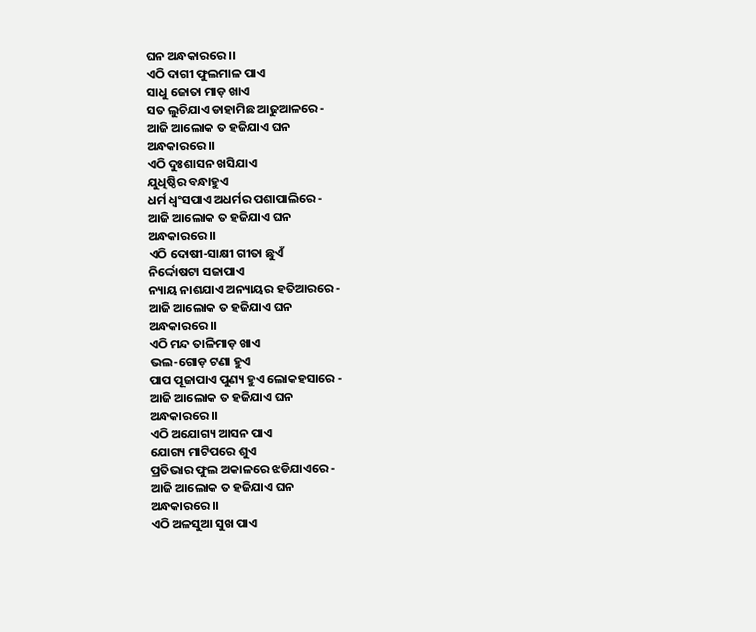ଘନ ଅନ୍ଧକାରରେ ।।
ଏଠି ଦାଗୀ ଫୁଲମାଳ ପାଏ
ସାଧୁ ଜୋତା ମାଡ଼ ଖାଏ
ସତ ଲୁଚିଯାଏ ଡାହାମିଛ ଆଢୁଆଳରେ -
ଆଜି ଆଲୋକ ତ ହଜିଯାଏ ଘନ
ଅନ୍ଧକାରରେ ।।
ଏଠି ଦୁଃଶାସନ ଖସିଯାଏ
ଯୁଧିଷ୍ଠିର ବନ୍ଧାହୁଏ
ଧର୍ମ ଧ୍ୱଂସପାଏ ଅଧର୍ମର ପଶାପାଲିରେ -
ଆଜି ଆଲୋକ ତ ହଜିଯାଏ ଘନ
ଅନ୍ଧକାରରେ ।।
ଏଠି ଦୋଷୀ-ସାକ୍ଷୀ ଗୀତା ଛୁଏଁ
ନିର୍ଦ୍ଦୋଷଟା ସଜାପାଏ
ନ୍ୟାୟ ନାଶଯାଏ ଅନ୍ୟାୟର ହତିଆରରେ -
ଆଜି ଆଲୋକ ତ ହଜିଯାଏ ଘନ
ଅନ୍ଧକାରରେ ।।
ଏଠି ମନ୍ଦ ତାଳିମାଡ଼ ଖାଏ
ଭଲ-ଗୋଡ଼ ଟଣା ହୁଏ
ପାପ ପୂଜାପାଏ ପୁଣ୍ୟ ହୁଏ ଲୋକହସାରେ -
ଆଜି ଆଲୋକ ତ ହଜିଯାଏ ଘନ
ଅନ୍ଧକାରରେ ।।
ଏଠି ଅଯୋଗ୍ୟ ଆସନ ପାଏ
ଯୋଗ୍ୟ ମାଟିପରେ ଶୁଏ
ପ୍ରତିଭାର ଫୁଲ ଅକାଳରେ ଝଡିଯାଏରେ -
ଆଜି ଆଲୋକ ତ ହଜିଯାଏ ଘନ
ଅନ୍ଧକାରରେ ।।
ଏଠି ଅଳସୁଆ ସୁଖ ପାଏ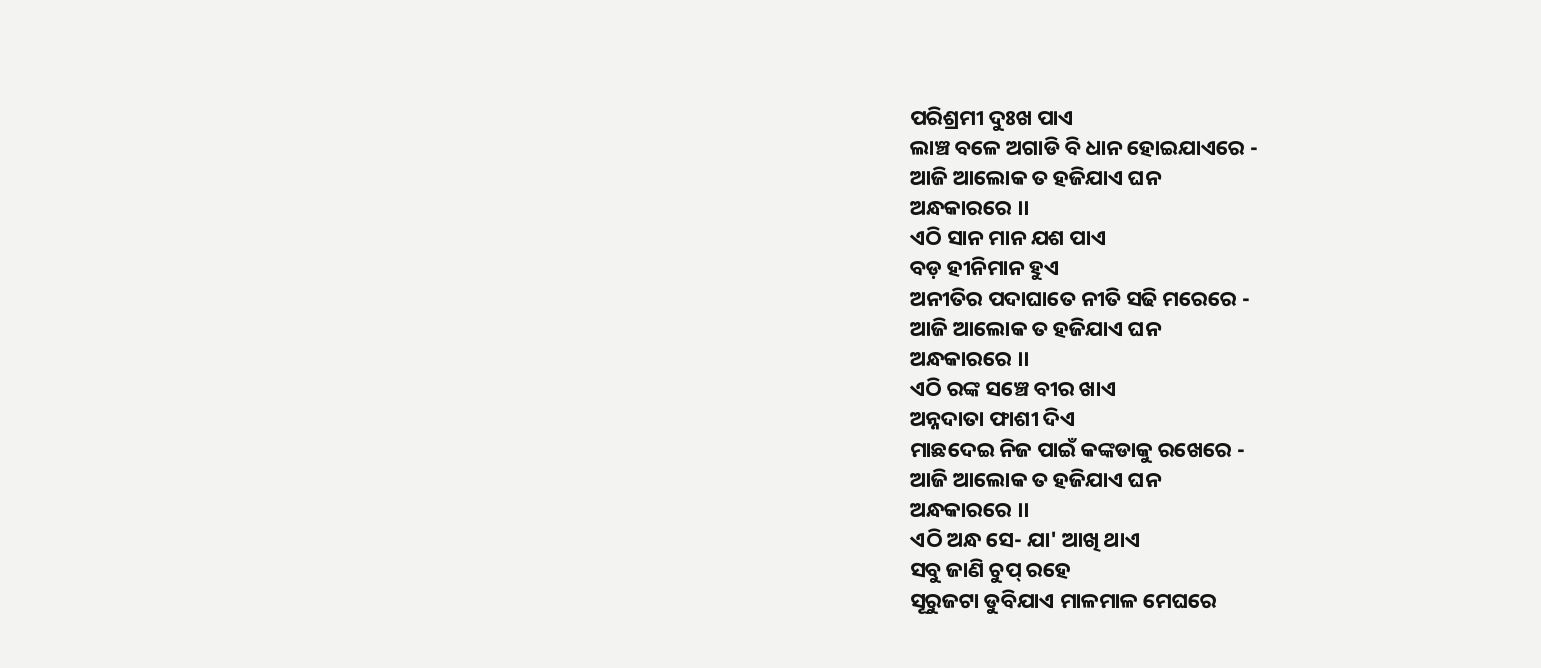ପରିଶ୍ରମୀ ଦୁଃଖ ପାଏ
ଲାଞ୍ଚ ବଳେ ଅଗାଡି ବି ଧାନ ହୋଇଯାଏରେ -
ଆଜି ଆଲୋକ ତ ହଜିଯାଏ ଘନ
ଅନ୍ଧକାରରେ ।।
ଏଠି ସାନ ମାନ ଯଶ ପାଏ
ବଡ଼ ହୀନିମାନ ହୁଏ
ଅନୀତିର ପଦାଘାତେ ନୀତି ସଢି ମରେରେ -
ଆଜି ଆଲୋକ ତ ହଜିଯାଏ ଘନ
ଅନ୍ଧକାରରେ ।।
ଏଠି ରଙ୍କ ସଞ୍ଚେ ବୀର ଖାଏ
ଅନ୍ନଦାତା ଫାଶୀ ଦିଏ
ମାଛଦେଇ ନିଜ ପାଇଁ କଙ୍କଡାକୁ ରଖେରେ -
ଆଜି ଆଲୋକ ତ ହଜିଯାଏ ଘନ
ଅନ୍ଧକାରରେ ।।
ଏଠି ଅନ୍ଧ ସେ- ଯା' ଆଖି ଥାଏ
ସବୁ ଜାଣି ଚୁପ୍ ରହେ
ସୂରୁଜଟା ଡୁବିଯାଏ ମାଳମାଳ ମେଘରେ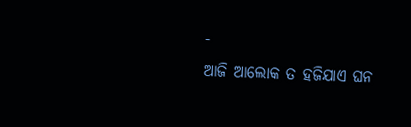-
ଆଜି ଆଲୋକ ତ ହଜିଯାଏ ଘନ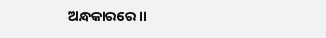ଅନ୍ଧକାରରେ ।।